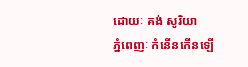ដោយៈ គង់ សូរិយា
ភ្នំពេញៈ កំនើនកើនឡើ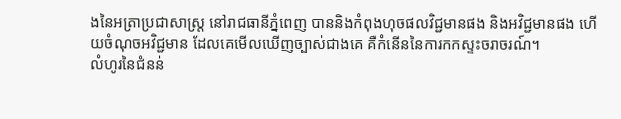ងនៃអត្រាប្រជាសាស្រ្ត នៅរាជធានីភ្នំពេញ បាននិងកំពុងហុចផលវិជ្ជមានផង និងអវិជ្ជមានផង ហើយចំណុចអវិជ្ជមាន ដែលគេមើលឃើញច្បាស់ជាងគេ គឺកំនើននៃការកកស្ទះចរាចរណ៍។
លំហូរនៃជំនន់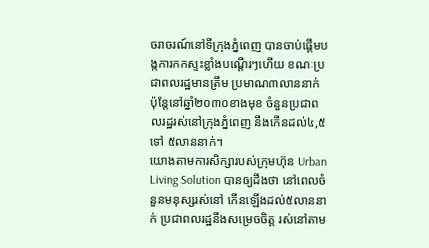ចរាចរណ៍នៅទីក្រុងភ្នំពេញ បានចាប់ផ្តើមបង្កការកកស្ទះខ្លាំងបណ្តើរៗហើយ ខណៈប្រជាពលរដ្ឋមានត្រឹម ប្រមាណ៣លាននាក់ ប៉ុន្តែនៅឆ្នាំ២០៣០ខាងមុខ ចំនួនប្រជាពលរដ្ឋរស់នៅក្រុងភ្នំពេញ នឹងកើនដល់៤,៥ ទៅ ៥លាននាក់។
យោងតាមការសិក្សារបស់ក្រុមហ៊ុន Urban Living Solution បានឲ្យដឹងថា នៅពេលចំនួនមនុស្សរស់នៅ កើនឡើងដល់៥លាននាក់ ប្រជាពលរដ្ឋនឹងសម្រេចចិត្ត រស់នៅតាម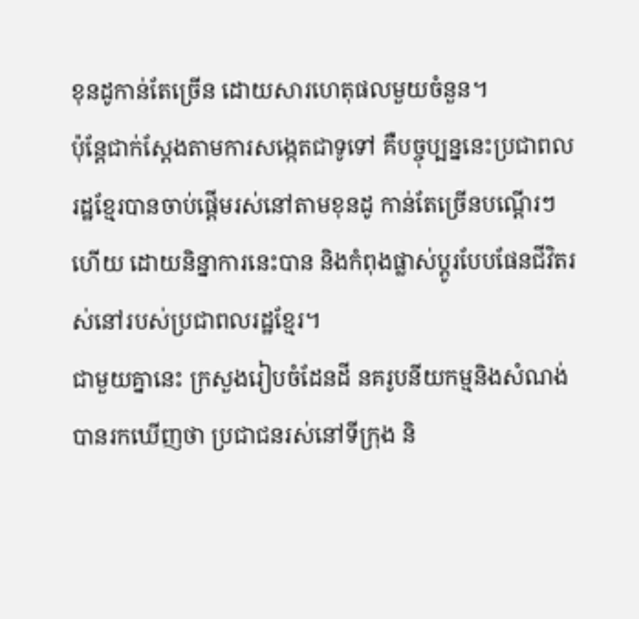ខុនដូកាន់តែច្រើន ដោយសារហេតុផលមួយចំនួន។
ប៉ុន្តែជាក់ស្តែងតាមការសង្កេតជាទូទៅ គឺបច្ចុប្បន្ននេះប្រជាពលរដ្ឋខ្មែរបានចាប់ផ្តើមរស់នៅតាមខុនដូ កាន់តែច្រើនបណ្តើរៗហើយ ដោយនិន្នាការនេះបាន និងកំពុងផ្លាស់ប្តូរបែបផែនជីវិតរស់នៅរបស់ប្រជាពលរដ្ឋខ្មែរ។
ជាមួយគ្នានេះ ក្រសួងរៀបចំដែនដី នគរូបនីយកម្មនិងសំណង់បានរកឃើញថា ប្រជាជនរស់នៅទីក្រុង និ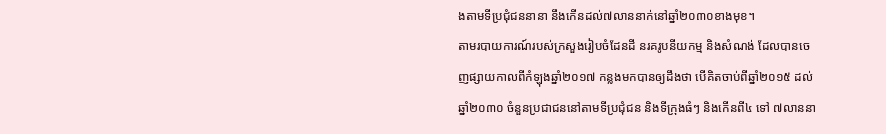ងតាមទីប្រជុំជននានា នឹងកើនដល់៧លាននាក់នៅឆ្នាំ២០៣០ខាងមុខ។
តាមរបាយការណ៍របស់ក្រសួងរៀបចំដែនដី នរគរូបនីយកម្ម និងសំណង់ ដែលបានចេញផ្សាយកាលពីកំឡុងឆ្នាំ២០១៧ កន្លងមកបានឲ្យដឹងថា បើគិតចាប់ពីឆ្នាំ២០១៥ ដល់ឆ្នាំ២០៣០ ចំនួនប្រជាជននៅតាមទីប្រជុំជន និងទីក្រុងធំៗ និងកើនពី៤ ទៅ ៧លាននា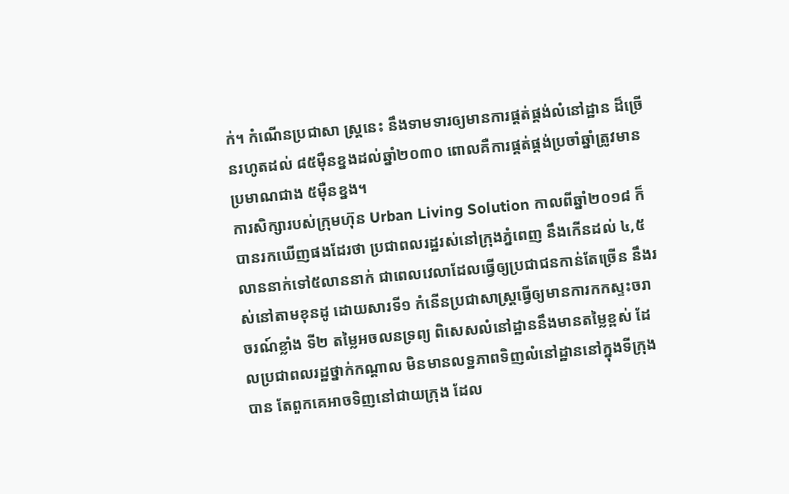ក់។ កំណើនប្រជាសា ស្ត្រនេះ នឹងទាមទារឲ្យមានការផ្តត់ផ្គង់លំនៅដ្ឋាន ដ៏ច្រើនរហូតដល់ ៨៥ម៉ឺនខ្នងដល់ឆ្នាំ២០៣០ ពោលគឺការផ្គត់ផ្គង់ប្រចាំឆ្នាំត្រូវមានប្រមាណជាង ៥ម៉ឺនខ្នង។
ការសិក្សារបស់ក្រុមហ៊ុន Urban Living Solution កាលពីឆ្នាំ២០១៨ ក៏បានរកឃើញផងដែរថា ប្រជាពលរដ្ឋរស់នៅក្រុងភ្នំពេញ នឹងកើនដល់ ៤,៥លាននាក់ទៅ៥លាននាក់ ជាពេលវេលាដែលធ្វើឲ្យប្រជាជនកាន់តែច្រើន នឹងរស់នៅតាមខុនដូ ដោយសារទី១ កំនើនប្រជាសាស្ត្រធ្វើឲ្យមានការកកស្ទះចរាចរណ៍ខ្លាំង ទី២ តម្លៃអចលនទ្រព្យ ពិសេសលំនៅដ្ឋាននឹងមានតម្លៃខ្ពស់ ដែលប្រជាពលរដ្ឋថ្នាក់កណ្តាល មិនមានលទ្ឋភាពទិញលំនៅដ្ឋាននៅក្នុងទីក្រុងបាន តែពួកគេអាចទិញនៅជាយក្រុង ដែល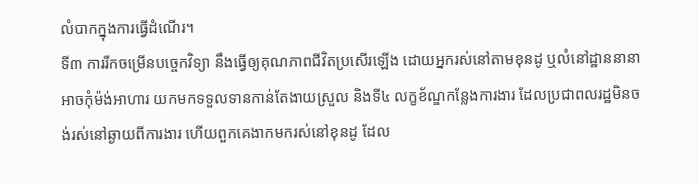លំបាកក្នុងការធ្វើដំណើរ។
ទី៣ ការរីកចម្រើនបច្ចេកវិទ្យា នឹងធ្វើឲ្យគុណភាពជីវិតប្រសើរឡើង ដោយអ្នករស់នៅតាមខុនដូ ឬលំនៅដ្ឋាននានាអាចកុំម៉ង់អាហារ យកមកទទួលទានកាន់តែងាយស្រួល និងទី៤ លក្ខខ័ណ្ឌកន្លែងការងារ ដែលប្រជាពលរដ្ឋមិនចង់រស់នៅឆ្ងាយពីការងារ ហើយពួកគេងាកមករស់នៅខុនដូ ដែល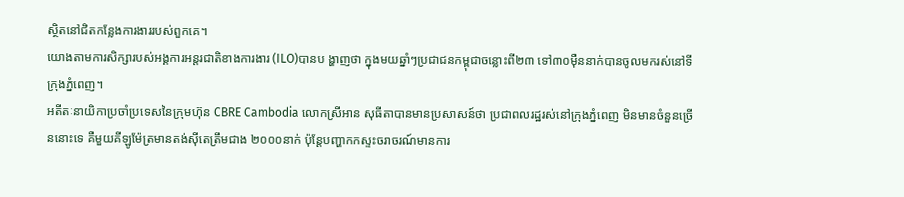ស្ថិតនៅជិតកន្លែងការងាររបស់ពួកគេ។
យោងតាមការសិក្សារបស់អង្គការអន្តរជាតិខាងការងារ (ILO)បានប ង្ហាញថា ក្នុងមយឆ្នាំៗប្រជាជនកម្ពុជាចន្លោះពី២៣ ទៅ៣០ម៉ឺននាក់បានចូលមករស់នៅទីក្រុងភ្នំពេញ។
អតីតៈនាយិកាប្រចាំប្រទេសនៃក្រុមហ៊ុន CBRE Cambodia លោកស្រីអាន សុធីតាបានមានប្រសាសន៍ថា ប្រជាពលរដ្ឋរស់នៅក្រុងភ្នំពេញ មិនមានចំនួនច្រើននោះទេ គឺមួយគីឡូម៉ែត្រមានតង់ស៊ីតេត្រឹមជាង ២០០០នាក់ ប៉ុន្តែបញ្ហាកកស្ទះចរាចរណ៍មានការ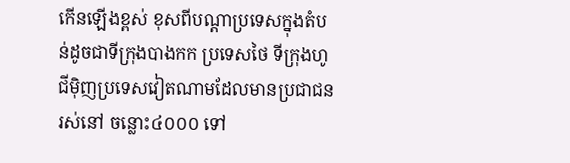កើនឡើងខ្ពស់ ខុសពីបណ្តាប្រទេសក្នុងតំបន់ដូចជាទីក្រុងបាងកក ប្រទេសថៃ ទីក្រុងហូជីម៉ិញប្រទេសវៀតណាមដែលមានប្រជាជនរស់នៅ ចន្លោះ៤០០០ ទៅ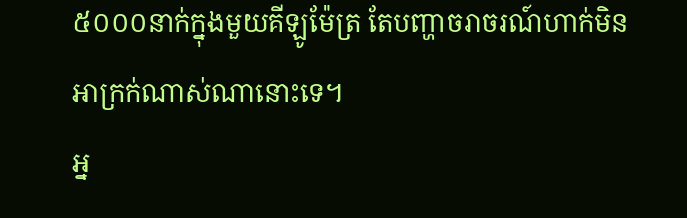៥០០០នាក់ក្នុងមួយគីឡូម៉ែត្រ តែបញ្ហាចរាចរណ៍ហាក់មិនអាក្រក់ណាស់ណានោះទេ។
អ្ន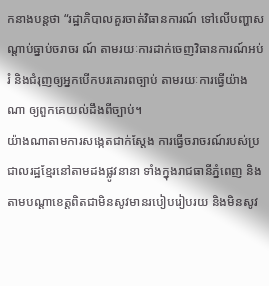កនាងបន្តថា “រដ្ឋាភិបាលគួរចាត់វិធានការណ៍ ទៅលើបញ្ហាសណ្តាប់ធ្នាប់ចរាចរ ណ៍ តាមរយៈការដាក់ចេញវិធានការណ៍អប់រំ និងជំរុញឲ្យអ្នកបើកបរគោរពច្បាប់ តាមរយៈការធ្វើយ៉ាងណា ឲ្យពួកគេយល់ដឹងពីច្បាប់។
យ៉ាងណាតាមការសង្កេតជាក់ស្តែង ការធ្វើចរាចរណ៍របស់ប្រជាលរដ្ឋខ្មែរនៅតាមដងផ្លូវនានា ទាំងក្នុងរាជធានីភ្នំពេញ និងតាមបណ្តាខេត្តពិតជាមិនសូវមានរបៀបរៀបរយ និងមិនសូវ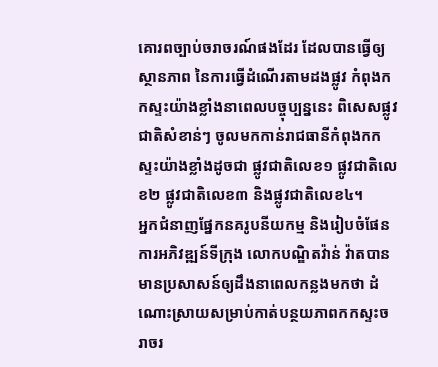គោរពច្បាប់ចរាចរណ៍ផងដែរ ដែលបានធ្វើឲ្យស្ថានភាព នៃការធ្វើដំណើរតាមដងផ្លូវ កំពុងកកស្ទះយ៉ាងខ្លាំងនាពេលបច្ចុប្បន្ននេះ ពិសេសផ្លូវជាតិសំខាន់ៗ ចូលមកកាន់រាជធានីកំពុងកកស្ទះយ៉ាងខ្លាំងដូចជា ផ្លូវជាតិលេខ១ ផ្លូវជាតិលេខ២ ផ្លូវជាតិលេខ៣ និងផ្លូវជាតិលេខ៤។
អ្នកជំនាញផ្នែកនគរូបនីយកម្ម និងរៀបចំផែនការអភិវឌ្ឍន៍ទីក្រុង លោកបណ្ឌិតវ៉ាន់ វ៉ាតបានមានប្រសាសន៍ឲ្យដឹងនាពេលកន្លងមកថា ដំណោះស្រាយសម្រាប់កាត់បន្ថយភាពកកស្ទះចរាចរ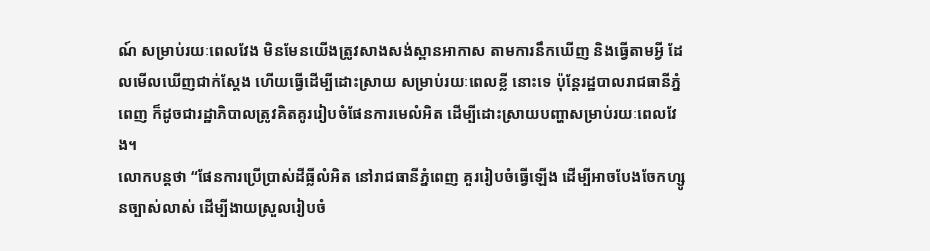ណ៍ សម្រាប់រយៈពេលវែង មិនមែនយើងត្រូវសាងសង់ស្ពានអាកាស តាមការនឹកឃើញ និងធ្វើតាមអ្វី ដែលមើលឃើញជាក់ស្តែង ហើយធ្វើដើម្បីដោះស្រាយ សម្រាប់រយៈពេលខ្លី នោះទេ ប៉ុន្តែរដ្ឋបាលរាជធានីភ្នំពេញ ក៏ដូចជារដ្ឋាភិបាលត្រូវគិតគូររៀបចំផែនការមេលំអិត ដើម្បីដោះស្រាយបញ្ហាសម្រាប់រយៈពេលវែង។
លោកបន្តថា “ផែនការប្រើប្រាស់ដីធ្លីលំអិត នៅរាជធានីភ្នំពេញ គួររៀបចំធ្វើឡើង ដើម្បីអាចបែងចែកហ្សូនច្បាស់លាស់ ដើម្បីងាយស្រួលរៀបចំ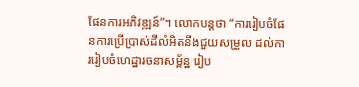ផែនការអភិវឌ្ឍន៍”។ លោកបន្តថា “ការរៀបចំផែនការប្រើប្រាស់ដីលំអិតនឹងជួយសម្រួល ដល់ការរៀបចំហេដ្ឋារចនាសម្ព័ន្ឋ រៀប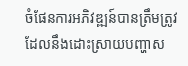ចំផែនការអភិវឌ្ឍន៍បានត្រឹមត្រូវ ដែលនឹងដោះស្រាយបញ្ហាស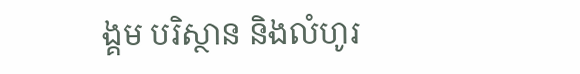ង្គម បរិស្ថាន និងលំហូរ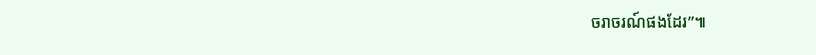ចរាចរណ៍ផងដែរ”៕